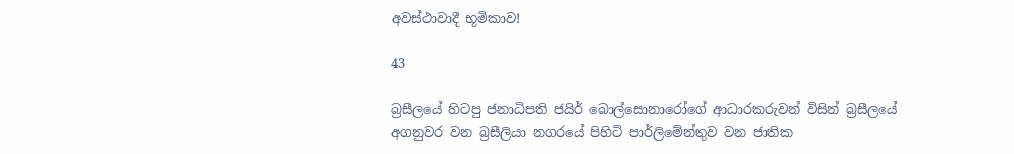අවස්ථාවාදී භූමිකාව!

43

බ්‍රසීලයේ හිටපු ජනාධිපති ජයිර් බොල්සොනාරෝගේ ආධාරකරුවන් විසින් බ්‍රසීලයේ අගනුවර වන බ්‍රසීලියා නගරයේ පිහිටි පාර්ලිමේන්තුව වන ජාතික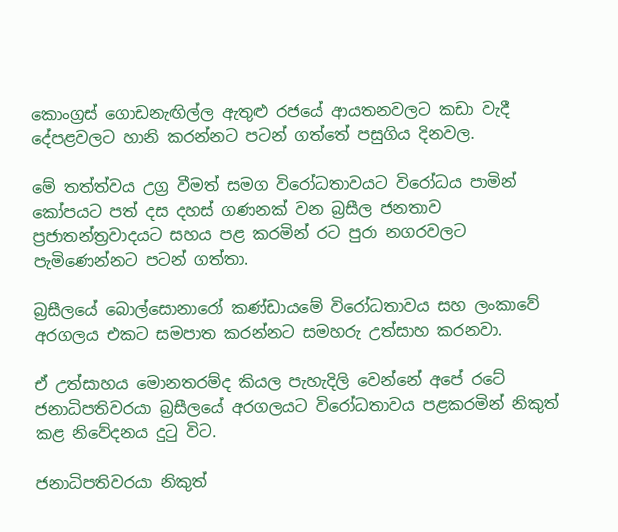කොංග්‍රස් ගොඩනැඟිල්ල ඇතුළු රජයේ ආයතනවලට කඩා වැදී දේපළවලට හානි කරන්නට පටන් ගත්තේ පසුගිය දිනවල.

මේ තත්ත්වය උග්‍ර වීමත් සමග විරෝධතාවයට විරෝධය පාමින් කෝපයට පත් දස දහස් ගණනක් වන බ්‍රසීල ජනතාව ප්‍රජාතන්ත්‍රවාදයට සහය පළ කරමින් රට පුරා නගරවලට පැමිණෙන්නට පටන් ගත්තා.

බ්‍රසීලයේ බොල්සොනාරෝ කණ්ඩායමේ විරෝධතාවය සහ ලංකාවේ අරගලය එකට සමපාත කරන්නට සමහරු උත්සාහ කරනවා.

ඒ උත්සාහය මොනතරම්ද කියල පැහැදිලි වෙන්නේ අපේ රටේ ජනාධිපතිවරයා බ්‍රසීලයේ අරගලයට විරෝධතාවය පළකරමින් නිකුත් කළ නිවේදනය දුටු විට.

ජනාධිපතිවරයා නිකුත්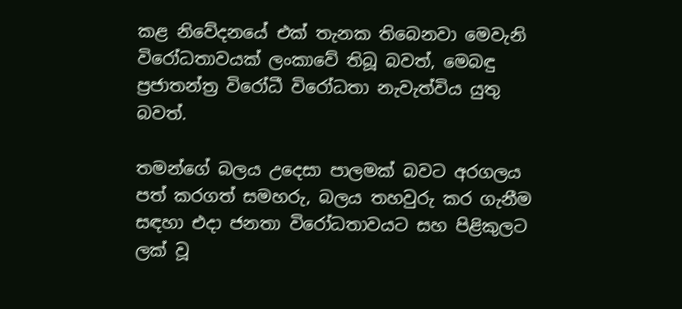කළ නිවේදනයේ එක් තැනක තිබෙනවා මෙවැනි විරෝධතාවයක් ලංකාවේ තිබූ බවත්, මෙබඳු ප්‍රජාතන්ත්‍ර විරෝධී විරෝධතා නැවැත්විය යුතු බවත්.

තමන්ගේ බලය උදෙසා පාලමක් බවට අරගලය පත් කරගත් සමහරු, බලය තහවුරු කර ගැනීම සඳහා එදා ජනතා විරෝධතාවයට සහ පිළිකුලට ලක් වූ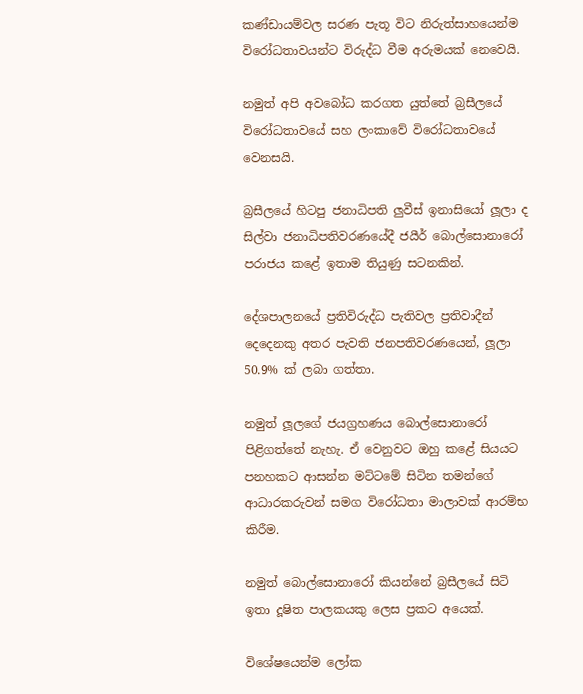කණ්ඩායම්වල සරණ පැතූ විට නිරුත්සාහයෙන්ම විරෝධතාවයන්ට විරුද්ධ වීම අරුමයක් නෙවෙයි.

නමුත් අපි අවබෝධ කරගත යුත්තේ බ්‍රසීලයේ විරෝධතාවයේ සහ ලංකාවේ විරෝධතාවයේ වෙනසයි.

බ්‍රසීලයේ හිටපු ජනාධිපති ලුවීස් ඉනාසියෝ ලූලා ද සිල්වා ජනාධිපතිවරණයේදී ජයීර් බොල්සොනාරෝ පරාජය කළේ ඉතාම තියුණු සටනකින්.

දේශපාලනයේ ප්‍රතිවිරුද්ධ පැතිවල ප්‍රතිවාදීන් දෙදෙනකු අතර පැවති ජනපතිවරණයෙන්, ලූලා 50.9% ක් ලබා ගත්තා.

නමුත් ලූලගේ ජයග්‍රහණය බොල්සොනාරෝ පිළිගත්තේ නැහැ. ඒ වෙනුවට ඔහු කළේ සියයට පනහකට ආසන්න මට්ටමේ සිටින තමන්ගේ ආධාරකරුවන් සමග විරෝධතා මාලාවක් ආරම්භ කිරීම.

නමුත් බොල්සොනාරෝ කියන්නේ බ්‍රසීලයේ සිටි ඉතා දූෂිත පාලකයකු ලෙස ප්‍රකට අයෙක්.

විශේෂයෙන්ම ලෝක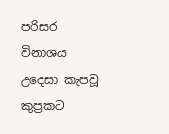පරිසර විනාශය උදෙසා කැපවූ කුප්‍රකට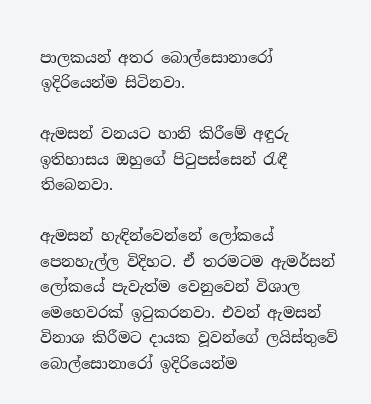පාලකයන් අතර බොල්සොනාරෝ ඉදිරියෙන්ම සිටිනවා.

ඇමසන් වනයට හානි කිරීමේ අඳුරු ඉතිහාසය ඔහුගේ පිටුපස්සෙන් රැඳී තිබෙනවා.

ඇමසන් හැඳින්වෙන්නේ ලෝකයේ පෙනහැල්ල විදිහට. ඒ තරමටම ඇමර්සන් ලෝකයේ පැවැත්ම වෙනුවෙන් විශාල මෙහෙවරක් ඉටුකරනවා. එවන් ඇමසන් විනාශ කිරීමට දායක වූවන්ගේ ලයිස්තුවේ බොල්සොනාරෝ ඉදිරියෙන්ම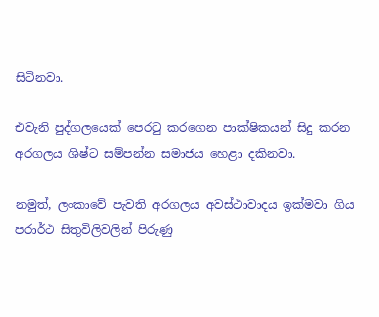සිටිනවා.

එවැනි පුද්ගලයෙක් පෙරටු කරගෙන පාක්ෂිකයන් සිදු කරන අරගලය ශිෂ්ට සම්පන්න සමාජය හෙළා දකිනවා.

නමුත්, ලංකාවේ පැවති අරගලය අවස්ථාවාදය ඉක්මවා ගිය පරාර්ථ සිතුවිලිවලින් පිරුණු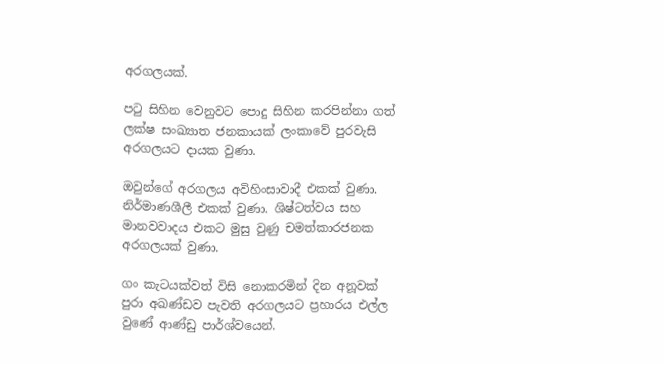අරගලයක්.

පටු සිහින වෙනුවට පොදු සිහින කරපින්නා ගත් ලක්ෂ සංඛ්‍යාත ජනකායක් ලංකාවේ පුරවැසි අරගලයට දායක වුණා.

ඔවුන්ගේ අරගලය අවිහිංසාවාදී එකක් වුණා. නිර්මාණශීලී එකක් වුණා. ශිෂ්ටත්වය සහ මානවවාදය එකට මුසු වුණු චමත්කාරජනක අරගලයක් වුණා.

ගං කැටයක්වත් විසි නොකරමින් දින අනූවක් පුරා අඛණ්ඩව පැවති අරගලයට ප්‍රහාරය එල්ල වුණේ ආණ්ඩු පාර්ශ්වයෙන්.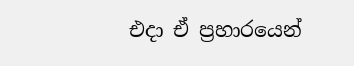එදා ඒ ප්‍රහාරයෙන්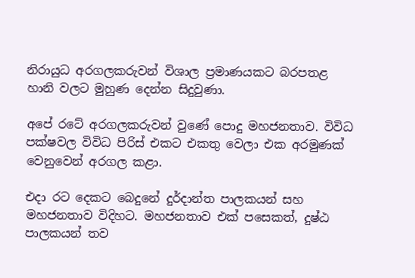නිරායුධ අරගලකරුවන් විශාල ප්‍රමාණයකට බරපතළ හානි වලට මුහුණ දෙන්න සිදුවුණා.

අපේ රටේ අරගලකරුවන් වුණේ පොදු මහජනතාව. විවිධ පක්ෂවල විවිධ පිරිස් එකට එකතු වෙලා එක අරමුණක් වෙනුවෙන් අරගල කළා.

එදා රට දෙකට බෙදුනේ දුර්දාන්ත පාලකයන් සහ මහජනතාව විදිහට. මහජනතාව එක් පසෙකත්, දුෂ්ඨ පාලකයන් තව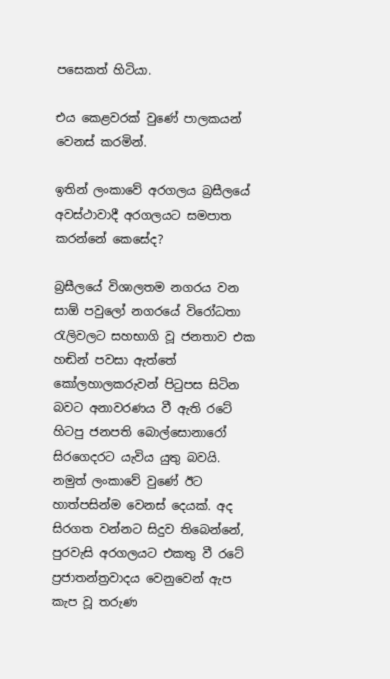පසෙකත් හිටියා.

එය කෙළවරක් වුණේ පාලකයන් වෙනස් කරමින්.

ඉතින් ලංකාවේ අරගලය බ්‍රසීලයේ අවස්ථාවාදී අරගලයට සමපාත කරන්නේ කෙසේද?

බ්‍රසීලයේ විශාලතම නගරය වන සාඕ පවුලෝ නගරයේ විරෝධතා රැලිවලට සහභාගි වූ ජනතාව එක හඬින් පවසා ඇත්තේ කෝලහාලකරුවන් පිටුපස සිටින බවට අනාවරණය වී ඇති රටේ හිටපු ජනපති බොල්සොනාරෝ සිරගෙදරට යැවිය යුතු බවයි. නමුත් ලංකාවේ වුණේ ඊට හාත්පසින්ම වෙනස් දෙයක්. අද සිරගත වන්නට සිදුව තිබෙන්නේ, පුරවැසි අරගලයට එකතු වී රටේ ප්‍රජාතන්ත්‍රවාදය වෙනුවෙන් ඇප කැප වූ තරුණ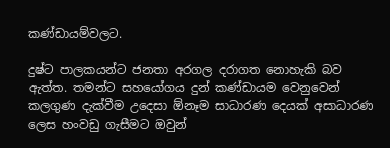කණ්ඩායම්වලට.

දුෂ්ට පාලකයන්ට ජනතා අරගල දරාගත නොහැකි බව ඇත්ත. තමන්ට සහයෝගය දුන් කණ්ඩායම වෙනුවෙන් කලගුණ දැක්වීම උදෙසා ඕනෑම සාධාරණ දෙයක් අසාධාරණ ලෙස හංවඩු ගැසීමට ඔවුන්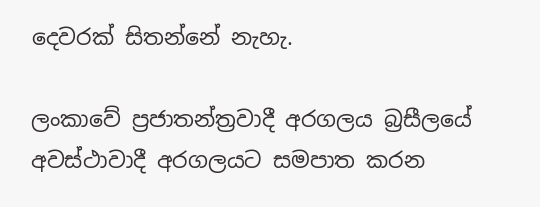දෙවරක් සිතන්නේ නැහැ.

ලංකාවේ ප්‍රජාතන්ත්‍රවාදී අරගලය බ්‍රසීලයේ අවස්ථාවාදී අරගලයට සමපාත කරන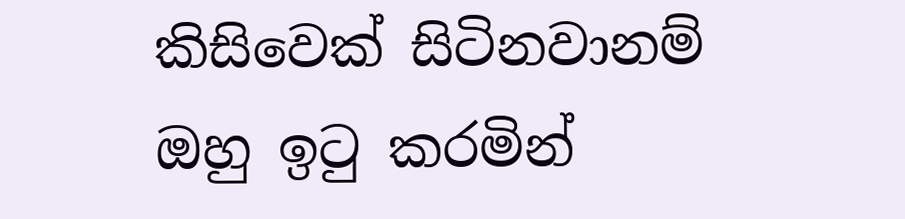කිසිවෙක් සිටිනවානම් ඔහු ඉටු කරමින්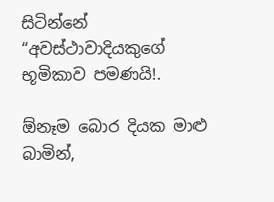සිටින්නේ “අවස්ථාවාදියකුගේ භූමිකාව පමණයි!.

ඕනෑම බොර දියක මාළු බාමින්,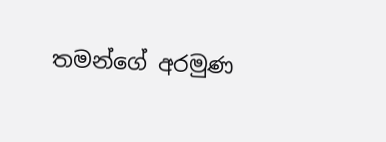තමන්ගේ අරමුණ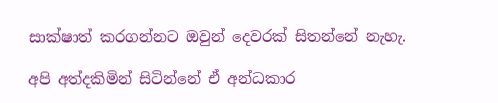සාක්ෂාත් කරගන්නට ඔවුන් දෙවරක් සිතන්නේ නැහැ.

අපි අත්දකිමින් සිටින්නේ ඒ අන්ධකාර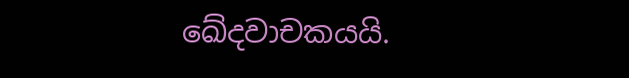ඛේදවාචකයයි.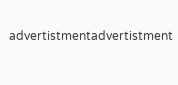advertistmentadvertistment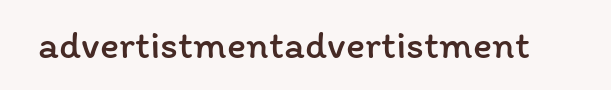advertistmentadvertistment